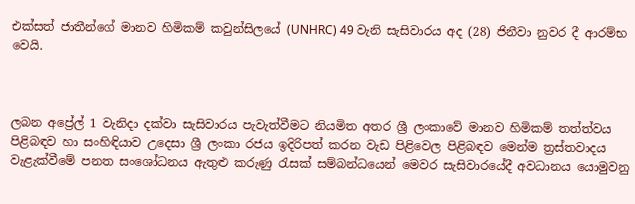එක්සත් ජාතීන්ගේ මානව හිමිකම් කවුන්සිලයේ (UNHRC) 49 වැනි සැසිවාරය අද (28) ජිනීවා නුවර දී ආරම්භ වෙයි.



ලබන අප්‍රේල් 1 වැනිදා දක්වා සැසිවාරය පැවැත්වීමට නියමිත අතර ශ්‍රී ලංකාවේ මානව හිමිකම් තත්ත්වය පිළිබඳව හා සංහිඳියාව උදෙසා ශ්‍රී ලංකා රජය ඉදිරිපත් කරන වැඩ පිළිවෙල පිළිබඳව මෙන්ම ත්‍රස්තවාදය වැළැක්වීමේ පනත සංශෝධනය ඇතුළු කරුණු රැසක් සම්බන්ධයෙන් මෙවර සැසිවාරයේදී අවධානය යොමුවනු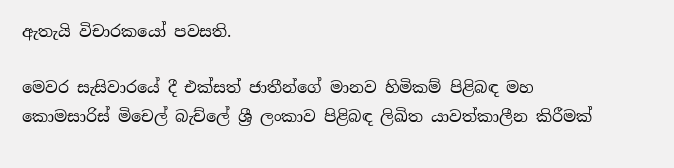ඇතැයි විචාරකයෝ පවසති.

මෙවර සැසිවාරයේ දී එක්සත් ජාතීන්ගේ මානව හිමිකම් පිළිබඳ මහ කොමසාරිස් මිචෙල් බැච්ලේ ශ්‍රී ලංකාව පිළිබඳ ලිඛිත යාවත්කාලීන කිරීමක්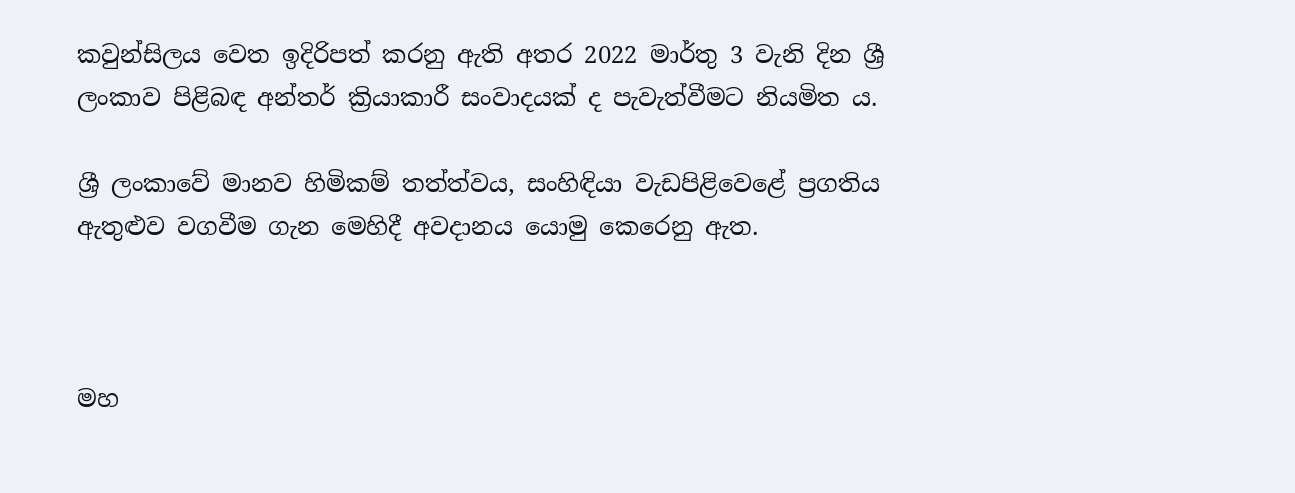කවුන්සිලය වෙත ඉදිරිපත් කරනු ඇති අතර 2022 මාර්තු 3 වැනි දින ශ්‍රී ලංකාව පිළිබඳ අන්තර් ක්‍රියාකාරී සංවාදයක් ද පැවැත්වීමට නියමිත ය.

ශ්‍රී ලංකාවේ මානව හිමිකම් තත්ත්වය, සංහිඳියා වැඩපිළිවෙළේ ප්‍රගතිය ඇතුළුව වගවීම ගැන මෙහිදී අවදානය යොමු කෙරෙනු ඇත.



මහ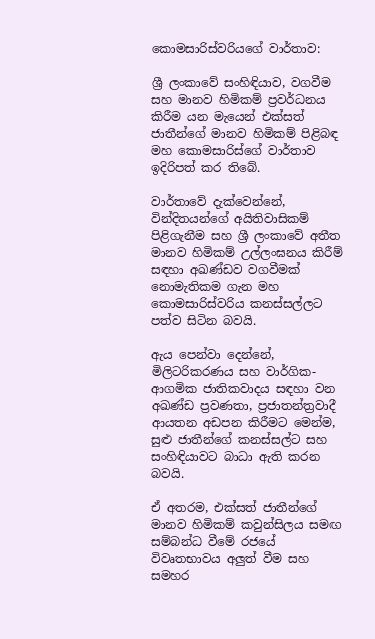කොමසාරිස්වරියගේ වාර්තාව:

ශ්‍රී ලංකාවේ සංහිඳියාව, වගවීම සහ මානව හිමිකම් ප්‍රවර්ධනය කිරීම යන මැයෙන් එක්සත් ජාතීන්ගේ මානව හිමිකම් පිළිබඳ මහ කොමසාරිස්ගේ වාර්තාව ඉදිරිපත් කර තිබේ.

වාර්තාවේ දැක්වෙන්නේ, වින්දිතයන්ගේ අයිතිවාසිකම් පිළිගැනීම සහ ශ්‍රී ලංකාවේ අතීත මානව හිමිකම් උල්ලංඝනය කිරීම් සඳහා අඛණ්ඩව වගවීමක් නොමැතිකම ගැන මහ කොමසාරිස්වරිය කනස්සල්ලට පත්ව සිටින බවයි.

ඇය පෙන්වා දෙන්නේ, මිලිටරිකරණය සහ වාර්ගික-ආගමික ජාතිකවාදය සඳහා වන අඛණ්ඩ ප්‍රවණතා, ප්‍රජාතන්ත්‍රවාදී ආයතන අඩපන කිරීමට මෙන්ම, සුළු ජාතීන්ගේ කනස්සල්ට සහ සංහිඳියාවට බාධා ඇති කරන බවයි.

ඒ අතරම, එක්සත් ජාතීන්ගේ මානව හිමිකම් කවුන්සිලය සමඟ සම්බන්ධ වීමේ රජයේ විවෘතභාවය අලුත් වීම සහ සමහර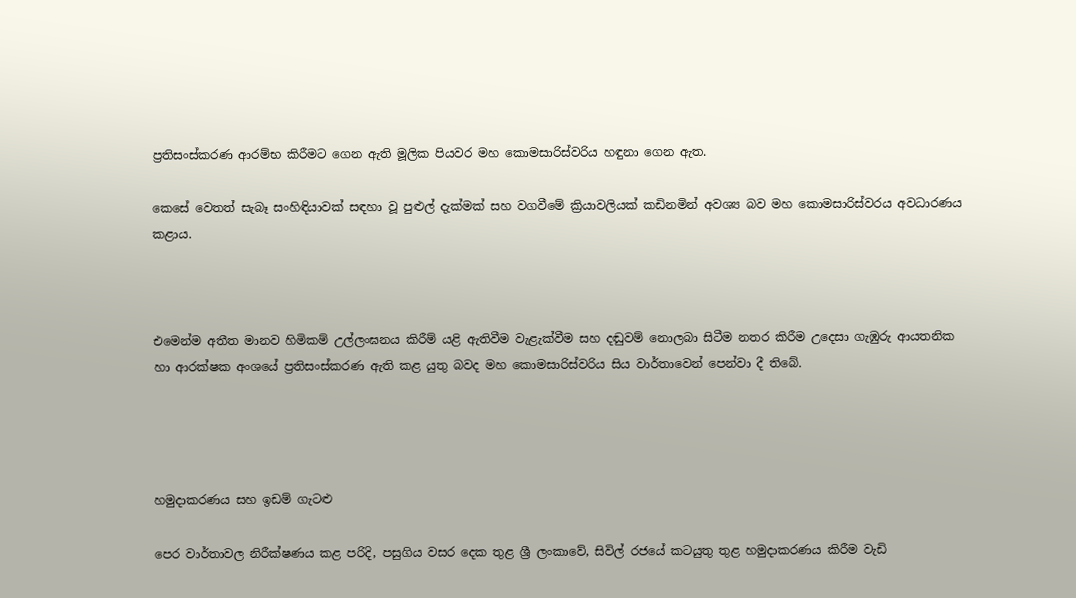ප්‍රතිසංස්කරණ ආරම්භ කිරීමට ගෙන ඇති මූලික පියවර මහ කොමසාරිස්වරිය හඳුනා ගෙන ඇත.

කෙසේ වෙතත් සැබෑ සංහිඳියාවක් සඳහා වූ පුළුල් දැක්මක් සහ වගවීමේ ක්‍රියාවලියක් කඩිනමින් අවශ්‍ය බව මහ කොමසාරිස්වරය අවධාරණය කළාය.



එමෙන්ම අතීත මානව හිමිකම් උල්ලංඝනය කිරීම් යළි ඇතිවීම වැළැක්වීම සහ දඬුවම් නොලබා සිටීම නතර කිරීම උදෙසා ගැඹුරු ආයතනික හා ආරක්ෂක අංශයේ ප්‍රතිසංස්කරණ ඇති කළ යුතු බවද මහ කොමසාරිස්වරිය සිය වාර්තාවෙන් පෙන්වා දී තිබේ.




හමුදාකරණය සහ ඉඩම් ගැටළු

පෙර වාර්තාවල නිරීක්ෂණය කළ පරිදි, පසුගිය වසර දෙක තුළ ශ්‍රී ලංකාවේ, සිවිල් රජයේ කටයුතු තුළ හමුදාකරණය කිරීම වැඩි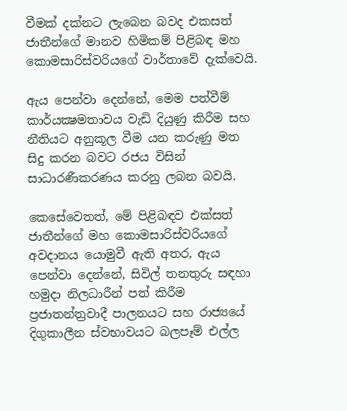වීමක් දක්නට ලැබෙන බවද එකසත් ජාතීන්ගේ මානව හිමිකම් පිළිබඳ මහ කොමසාරිස්වරියගේ වාර්තාවේ දැක්වෙයි.

ඇය පෙන්වා දෙන්නේ, මෙම පත්වීම් කාර්යක්‍ෂමතාවය වැඩි දියුණු කිරීම සහ නීතියට අනුකූල වීම යන කරුණු මත සිදු කරන බවට රජය විසින් සාධාරණීකරණය කරනු ලබන බවයි.

කෙසේවෙතත්, මේ පිළිබඳව එක්සත් ජාතීන්ගේ මහ කොමසාරිස්වරියගේ අවදානය යොමුවී ඇති අතර, ඇය පෙන්වා දෙන්නේ, සිවිල් තනතුරු සඳහා හමුදා නිලධාරීන් පත් කිරීම ප්‍රජාතන්ත්‍රවාදී පාලනයට සහ රාජ්‍යයේ දිගුකාලීන ස්වභාවයට බලපෑම් එල්ල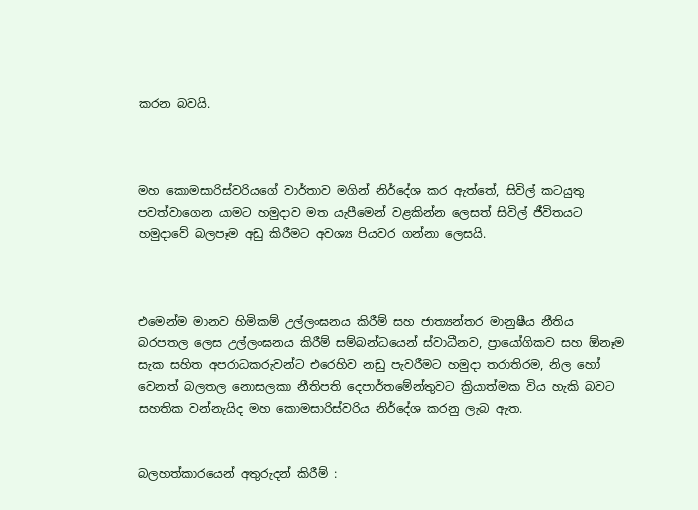කරන බවයි.



මහ කොමසාරිස්වරියගේ වාර්තාව මගින් නිර්දේශ කර ඇත්තේ, සිවිල් කටයුතු පවත්වාගෙන යාමට හමුදාව මත යැපීමෙන් වළකින්න ලෙසත් සිවිල් ජීවිතයට හමුදාවේ බලපෑම අඩු කිරීමට අවශ්‍ය පියවර ගන්නා ලෙසයි.



එමෙන්ම මානව හිමිකම් උල්ලංඝනය කිරීම් සහ ජාත්‍යන්තර මානුෂීය නීතිය බරපතල ලෙස උල්ලංඝනය කිරීම් සම්බන්ධයෙන් ස්වාධීනව, ප්‍රායෝගිකව සහ ඕනෑම සැක සහිත අපරාධකරුවන්ට එරෙහිව නඩු පැවරීමට හමුදා තරාතිරම, නිල හෝ වෙනත් බලතල නොසලකා නීතිපති දෙපාර්තමේන්තුවට ක්‍රියාත්මක විය හැකි බවට සහතික වන්නැයිද මහ කොමසාරිස්වරිය නිර්දේශ කරනු ලැබ ඇත.


බලහත්කාරයෙන් අතුරුදන් කිරීම් :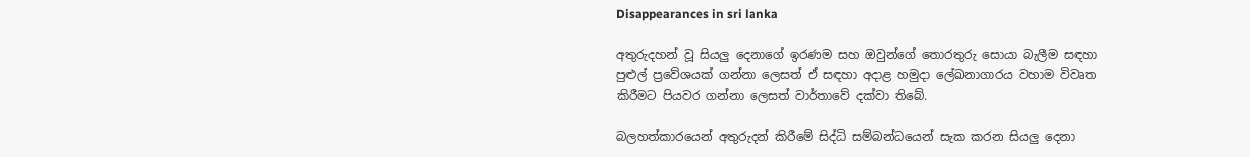Disappearances in sri lanka

අතුරුදහන් වූ සියලු දෙනාගේ ඉරණම සහ ඔවුන්ගේ තොරතුරු සොයා බැලීම සඳහා පුළුල් ප්‍රවේශයක් ගන්නා ලෙසත් ඒ සඳහා අදාළ හමුදා ලේඛනාගාරය වහාම විවෘත කිරීමට පියවර ගන්නා ලෙසත් වාර්තාවේ දක්වා තිබේ.

බලහත්කාරයෙන් අතුරුදන් කිරීමේ සිද්ධි සම්බන්ධයෙන් සැක කරන සියලු දෙනා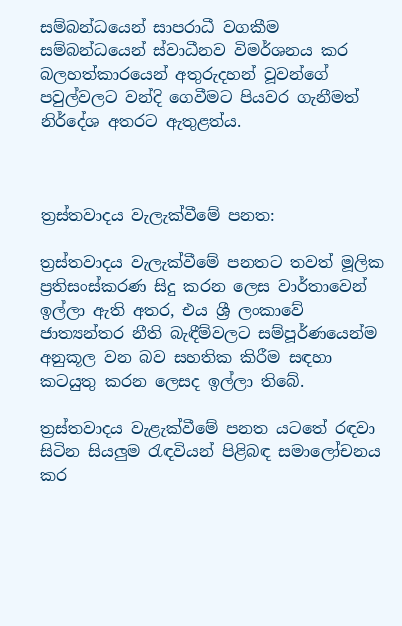සම්බන්ධයෙන් සාපරාධී වගකීම සම්බන්ධයෙන් ස්වාධීනව විමර්ශනය කර බලහත්කාරයෙන් අතුරුදහන් වූවන්ගේ පවුල්වලට වන්දි ගෙවීමට පියවර ගැනීමත් නිර්දේශ අතරට ඇතුළත්ය.



ත්‍රස්තවාදය වැලැක්වීමේ පනත:

ත්‍රස්තවාදය වැලැක්වීමේ පනතට තවත් මූලික ප්‍රතිසංස්කරණ සිදු කරන ලෙස වාර්තාවෙන් ඉල්ලා ඇති අතර, එය ශ්‍රී ලංකාවේ ජාත්‍යන්තර නීති බැඳීම්වලට සම්පූර්ණයෙන්ම අනුකූල වන බව සහතික කිරීම සඳහා කටයුතු කරන ලෙසද ඉල්ලා තිබේ.

ත්‍රස්තවාදය වැළැක්වීමේ පනත යටතේ රඳවා සිටින සියලුම රැඳවියන් පිළිබඳ සමාලෝචනය කර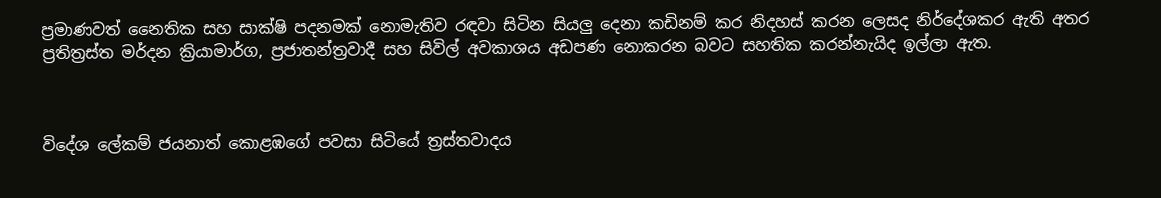ප්‍රමාණවත් නෛතික සහ සාක්ෂි පදනමක් නොමැතිව රඳවා සිටින සියලු දෙනා කඩිනම් කර නිදහස් කරන ලෙසද නිර්දේශකර ඇති අතර ප්‍රතිත්‍රස්ත මර්දන ක්‍රියාමාර්ග, ප්‍රජාතන්ත්‍රවාදී සහ සිවිල් අවකාශය අඩපණ නොකරන බවට සහතික කරන්නැයිද ඉල්ලා ඇත.



විදේශ ලේකම් ජයනාත් කොළඹගේ පවසා සිටියේ ත්‍රස්තවාදය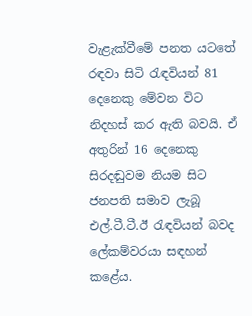වැළැක්වීමේ පනත යටතේ රඳවා සිටි රැඳවියන් 81 දෙනෙකු මේවන විට නිදහස් කර ඇති බවයි. ඒ අතුරින් 16 දෙනෙකු සිරදඬුවම නියම සිට ජනපති සමාව ලැබූ එල්.ටී.ටී.ඊ රැඳවියන් බවද ලේකම්වරයා සඳහන් කළේය.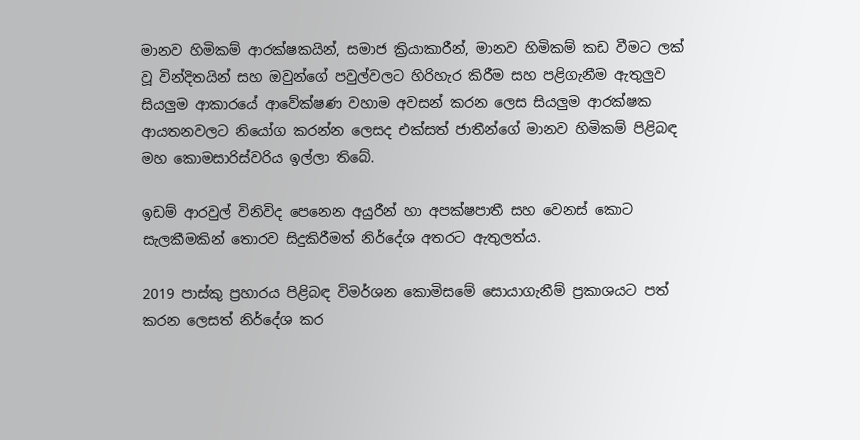මානව හිමිකම් ආරක්ෂකයින්, සමාජ ක්‍රියාකාරීන්, මානව හිමිකම් කඩ වීමට ලක් වූ වින්දිතයින් සහ ඔවුන්ගේ පවුල්වලට හිරිහැර කිරීම සහ පළිගැනීම ඇතුලුව සියලුම ආකාරයේ ආවේක්ෂණ වහාම අවසන් කරන ලෙස සියලුම ආරක්ෂක ආයතනවලට නියෝග කරන්න ලෙසද එක්සත් ජාතීන්ගේ මානව හිමිකම් පිළිබඳ මහ කොමසාරිස්වරිය ඉල්ලා තිබේ.

ඉඩම් ආරවුල් විනිවිද පෙනෙන අයුරීන් හා අපක්ෂපාතී සහ වෙනස් කොට සැලකීමකින් තොරව සිදුකිරීමත් නිර්දේශ අතරට ඇතුලත්ය.

2019 පාස්කු ප්‍රහාරය පිළිබඳ විමර්ශන කොමිසමේ සොයාගැනීම් ප්‍රකාශයට පත් කරන ලෙසත් නිර්දේශ කර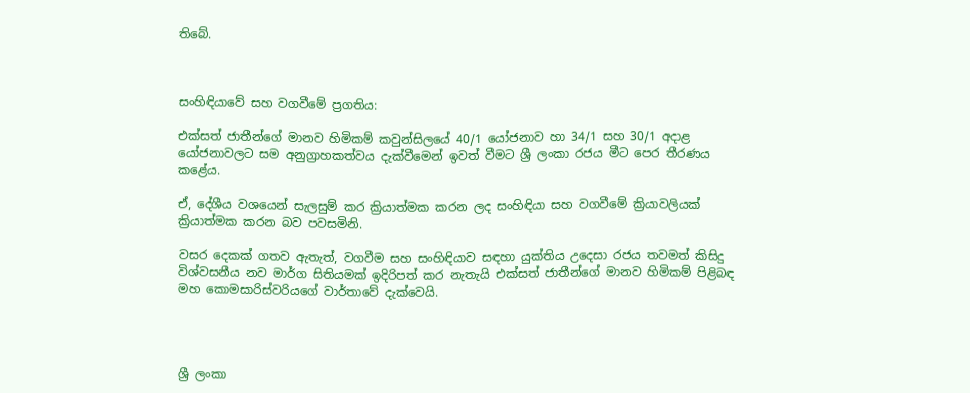තිබේ.



සංහිඳියාවේ සහ වගවීමේ ප්‍රගතිය:

එක්සත් ජාතීන්ගේ මානව හිමිකම් කවුන්සිලයේ 40/1 යෝජනාව හා 34/1 සහ 30/1 අදාළ යෝජනාවලට සම අනුග්‍රාහකත්වය දැක්වීමෙන් ඉවත් වීමට ශ්‍රී ලංකා රජය මීට පෙර තීරණය කළේය.

ඒ, දේශීය වශයෙන් සැලසුම් කර ක්‍රියාත්මක කරන ලද සංහිඳියා සහ වගවීමේ ක්‍රියාවලියක් ක්‍රියාත්මක කරන බව පවසමිනි.

වසර දෙකක් ගතව ඇතැත්, වගවීම සහ සංහිඳියාව සඳහා යුක්තිය උදෙසා රජය තවමත් කිසිදු විශ්වසනීය නව මාර්ග සිතියමක් ඉදිරිපත් කර නැතැයි එක්සත් ජාතීන්ගේ මානව හිමිකම් පිළිබඳ මහ කොමසාරිස්වරියගේ වාර්තාවේ දැක්වෙයි.




ශ්‍රී ලංකා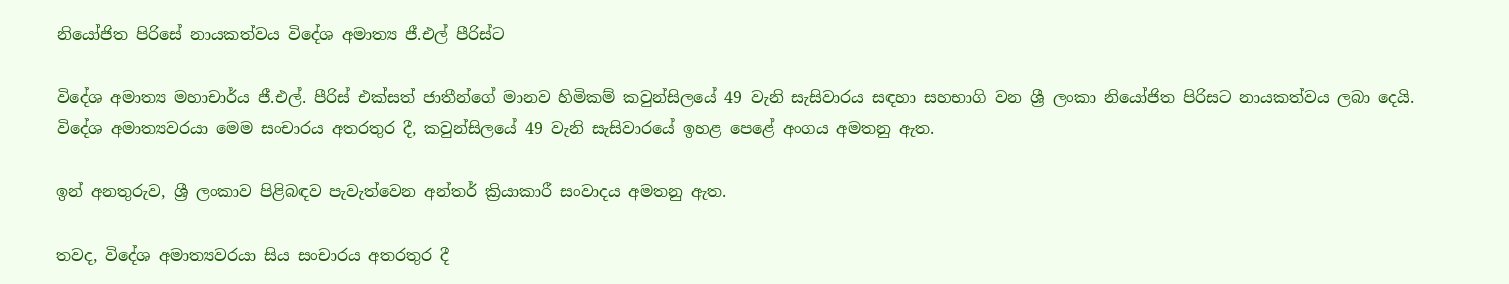නියෝජිත පිරිසේ නායකත්වය විදේශ අමාත්‍ය ජී.එල් පීරිස්ට

විදේශ අමාත්‍ය මහාචාර්ය ජී.එල්. පීරිස් එක්සත් ජාතීන්ගේ මානව හිමිකම් කවුන්සිලයේ 49 වැනි සැසිවාරය සඳහා සහභාගි වන ශ්‍රී ලංකා නියෝජිත පිරිසට නායකත්වය ලබා දෙයි. විදේශ අමාත්‍යවරයා මෙම සංචාරය අතරතුර දී, කවුන්සිලයේ 49 වැනි සැසිවාරයේ ඉහළ පෙළේ අංගය අමතනු ඇත.

ඉන් අනතුරුව, ශ්‍රී ලංකාව පිළිබඳව පැවැත්වෙන අන්තර් ක්‍රියාකාරී සංවාදය අමතනු ඇත.

තවද, විදේශ අමාත්‍යවරයා සිය සංචාරය අතරතුර දී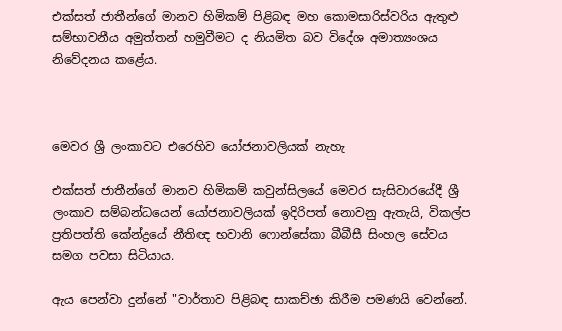එක්සත් ජාතීන්ගේ මානව හිමිකම් පිළිබඳ මහ කොමසාරිස්වරිය ඇතුළු සම්භාවනීය අමුත්තන් හමුවීමට ද නියමිත බව විදේශ අමාත්‍යංශය නිවේදනය කළේය.



මෙවර ශ්‍රී ලංකාවට එරෙහිව යෝජනාවලියක් නැහැ

එක්සත් ජාතීන්ගේ මානව හිමිකම් කවුන්සිලයේ මෙවර සැසිවාරයේදී ශ්‍රී ලංකාව සම්බන්ධයෙන් යෝජනාවලියක් ඉදිරිපත් නොවනු ඇතැයි, විකල්ප ප්‍රතිපත්ති කේන්ද්‍රයේ නීතිඥ භවානි ෆොන්සේකා බීබීසී සිංහල සේවය සමග පවසා සිටියාය.

ඇය පෙන්වා දුන්නේ "වාර්තාව පිළිබඳ සාකච්ඡා කිරීම පමණයි වෙන්නේ.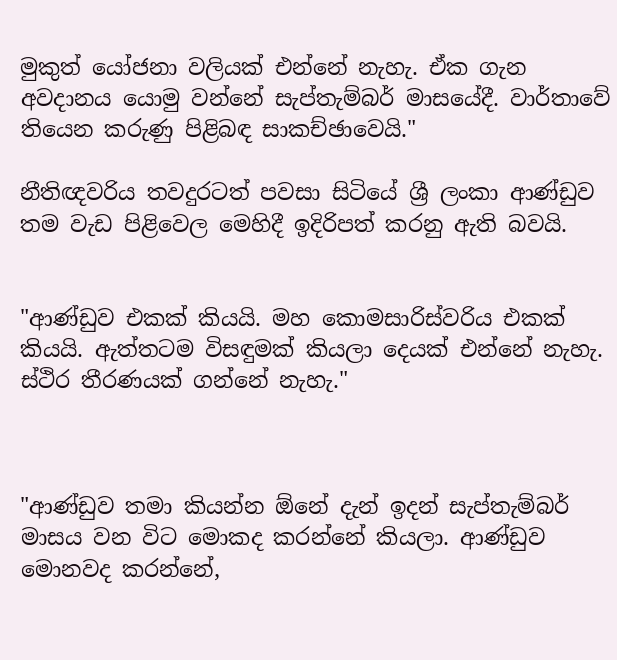මුකුත් යෝජනා වලියක් එන්නේ නැහැ. ඒක ගැන අවදානය යොමු වන්නේ සැප්තැම්බර් මාසයේදී. වාර්තාවේ තියෙන කරුණු පිළිබඳ සාකච්ඡාවෙයි."

නීතිඥවරිය තවදුරටත් පවසා සිටියේ ශ්‍රී ලංකා ආණ්ඩුව තම වැඩ පිළිවෙල මෙහිදී ඉදිරිපත් කරනු ඇති බවයි.


"ආණ්ඩුව එකක් කියයි. මහ කොමසාරිස්වරිය එකක් කියයි. ඇත්තටම විසඳුමක් කියලා දෙයක් එන්නේ නැහැ. ස්ථිර තීරණයක් ගන්නේ නැහැ."



"ආණ්ඩුව තමා කියන්න ඕනේ දැන් ඉදන් සැප්තැම්බර් මාසය වන විට මොකද කරන්නේ කියලා. ආණ්ඩුව මොනවද කරන්නේ,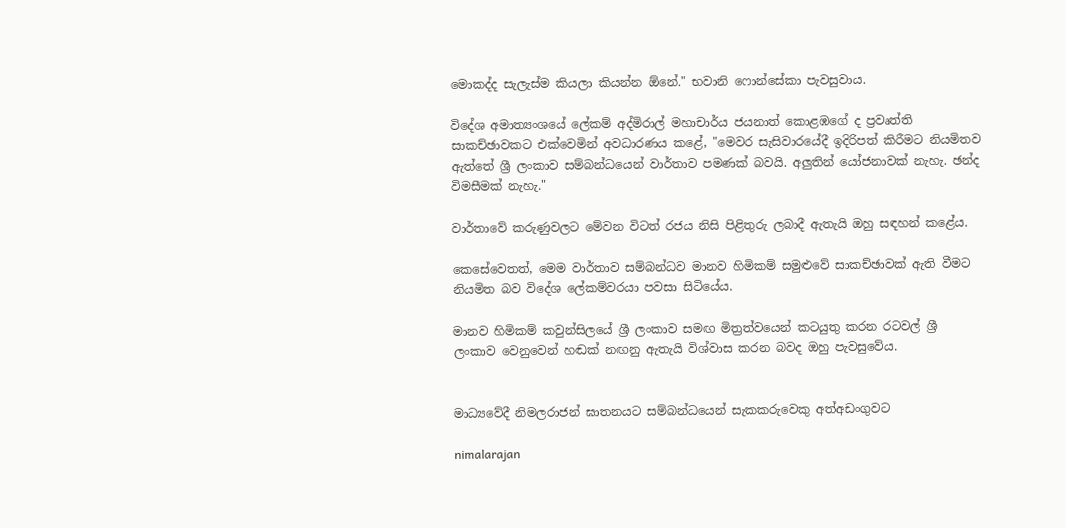මොකද්ද සැලැස්ම කියලා කියන්න ඕනේ." භවානි ෆොන්සේකා පැවසුවාය.

විදේශ අමාත්‍යංශයේ ලේකම් අද්මිරාල් මහාචාර්ය ජයනාත් කොළඹගේ ද ප්‍රවෘත්ති සාකච්ඡාවකට එක්වෙමින් අවධාරණය කළේ, "මෙවර සැසිවාරයේදී ඉදිරිපත් කිරීමට නියමිතව ඇත්තේ ශ්‍රී ලංකාව සම්බන්ධයෙන් වාර්තාව පමණක් බවයි. අලුතින් යෝජනාවක් නැහැ. ඡන්ද විමසීමක් නැහැ."

වාර්තාවේ කරුණුවලට මේවන විටත් රජය නිසි පිළිතුරු ලබාදී ඇතැයි ඔහු සඳහන් කළේය.

කෙසේවෙතත්, මෙම වාර්තාව සම්බන්ධව මානව හිමිකම් සමුළුවේ සාකච්ඡාවක් ඇති වීමට නියමිත බව විදේශ ලේකම්වරයා පවසා සිටියේය.

මානව හිමිකම් කවුන්සිලයේ ශ්‍රී ලංකාව සමඟ මිත්‍රත්වයෙන් කටයුතු කරන රටවල් ශ්‍රී ලංකාව වෙනුවෙන් හඬක් නඟනු ඇතැයි විශ්වාස කරන බවද ඔහු පැවසුවේය.


මාධ්‍යවේදී නිමලරාජන් ඝාතනයට සම්බන්ධයෙන් සැකකරුවෙකු අත්අඩංගුවට

nimalarajan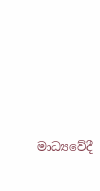මාධ්‍යවේදී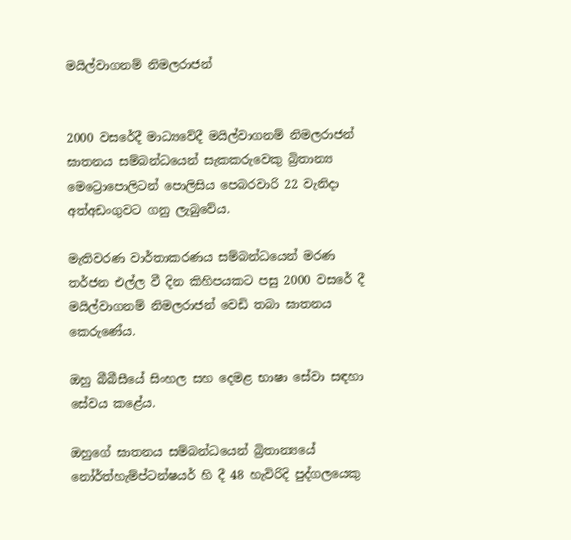මයිල්වාගනම් නිමලරාජන්


2000 වසරේදී මාධ්‍යවේදී මයිල්වාගනම් නිමලරාජන් ඝාතනය සම්බන්ධයෙන් සැකකරුවෙකු බ්‍රිතාන්‍ය මෙට්‍රොපොලිටන් පොලිසිය පෙබරවාරි 22 වැනිදා අත්අඩංගුවට ගනු ලැබුවේය.

මැතිවරණ වාර්තාකරණය සම්බන්ධයෙන් මරණ තර්ජන එල්ල වී දින කිහිපයකට පසු 2000 වසරේ දී මයිල්වාගනම් නිමලරාජන් වෙඩි තබා ඝාතනය කෙරුණේය.

ඔහු බීබීසීයේ සිංහල සහ දෙමළ භාෂා සේවා සඳහා සේවය කළේය.

ඔහුගේ ඝාතනය සම්බන්ධයෙන් බ්‍රිතාන්‍යයේ නෝර්ත්හැම්ප්ටන්ෂයර් හි දී 48 හැවිරිදි පුද්ගලයෙකු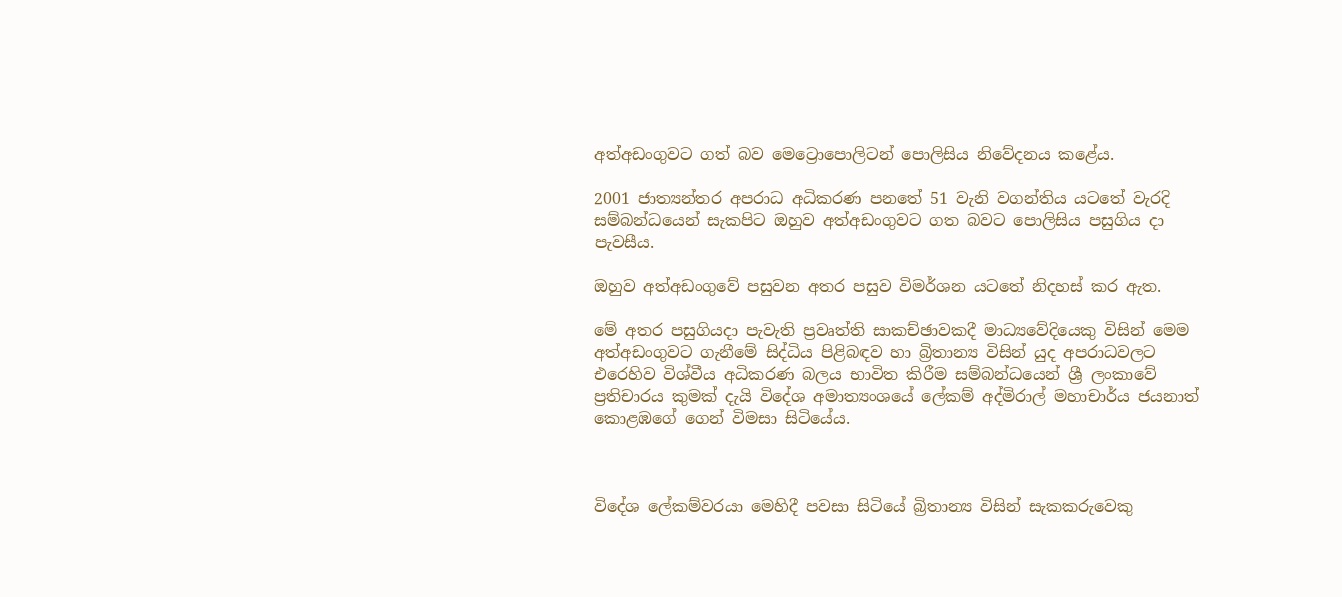අත්අඩංගුවට ගත් බව මෙට්‍රොපොලිටන් පොලිසිය නිවේදනය කළේය.

2001 ජාත්‍යන්තර අපරාධ අධිකරණ පනතේ 51 වැනි වගන්තිය යටතේ වැරදි සම්බන්ධයෙන් සැකපිට ඔහුව අත්අඩංගුවට ගත බවට පොලිසිය පසුගිය දා පැවසීය.

ඔහුව අත්අඩංගුවේ පසුවන අතර පසුව විමර්ශන යටතේ නිදහස් කර ඇත.

මේ අතර පසුගියදා පැවැති ප්‍රවෘත්ති සාකච්ඡාවකදී මාධ්‍යවේදියෙකු විසින් මෙම අත්අඩංගුවට ගැනීමේ සිද්ධිය පිළිබඳව හා බ්‍රිතාන්‍ය විසින් යුද අපරාධවලට එරෙහිව විශ්වීය අධිකරණ බලය භාවිත කිරීම සම්බන්ධයෙන් ශ්‍රී ලංකාවේ ප්‍රතිචාරය කුමක් දැයි විදේශ අමාත්‍යංශයේ ලේකම් අද්මිරාල් මහාචාර්ය ජයනාත් කොළඹගේ ගෙන් විමසා සිටියේය.



විදේශ ලේකම්වරයා මෙහිදී පවසා සිටියේ බ්‍රිතාන්‍ය විසින් සැකකරුවෙකු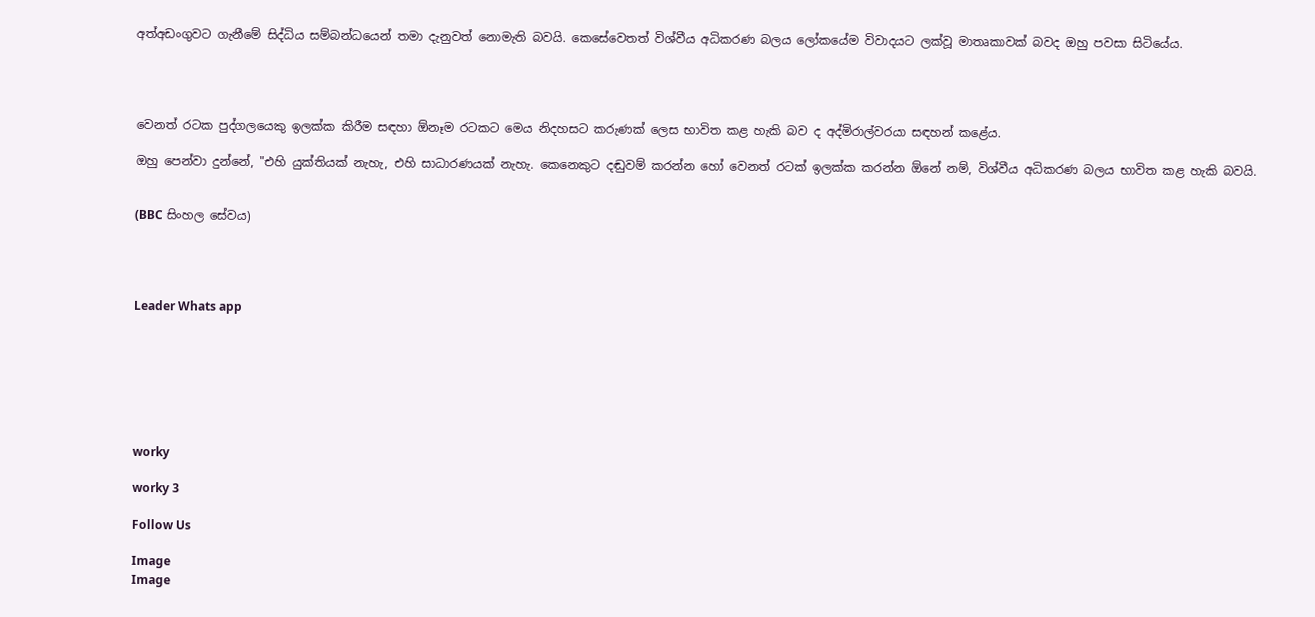අත්අඩංගුවට ගැනීමේ සිද්ධිය සම්බන්ධයෙන් තමා දැනුවත් නොමැති බවයි. කෙසේවෙතත් විශ්වීය අධිකරණ බලය ලෝකයේම විවාදයට ලක්වූ මාතෘකාවක් බවද ඔහු පවසා සිටියේය.




වෙනත් රටක පුද්ගලයෙකු ඉලක්ක කිරීම සඳහා ඕනෑම රටකට මෙය නිදහසට කරුණක් ලෙස භාවිත කළ හැකි බව ද අද්මිරාල්වරයා සඳහන් කළේය.

ඔහු පෙන්වා දුන්නේ, "එහි යුක්තියක් නැහැ, එහි සාධාරණයක් නැහැ. කෙනෙකුට දඬුවම් කරන්න හෝ වෙනත් රටක් ඉලක්ක කරන්න ඕනේ නම්, විශ්වීය අධිකරණ බලය භාවිත කළ හැකි බවයි.


(BBC සිංහල සේවය)




Leader Whats app







worky

worky 3

Follow Us

Image
Image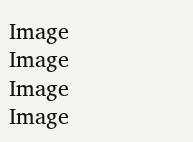Image
Image
Image
Image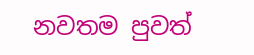නවතම පුවත්